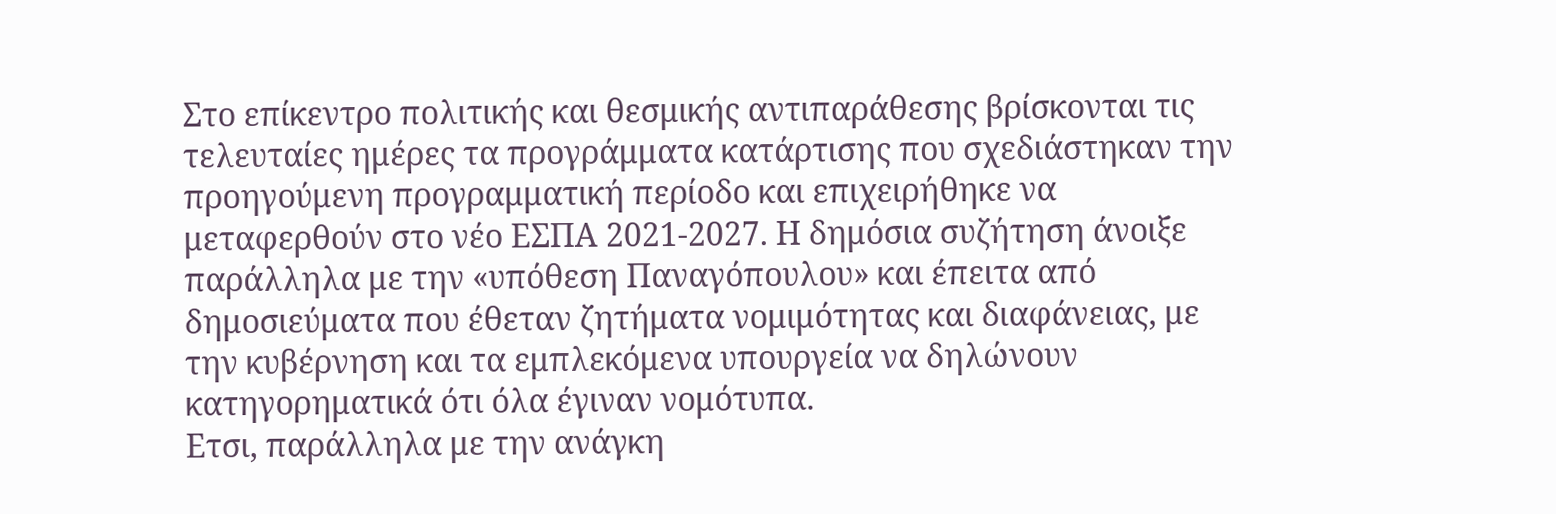Στο επίκεντρο πολιτικής και θεσμικής αντιπαράθεσης βρίσκονται τις τελευταίες ημέρες τα προγράμματα κατάρτισης που σχεδιάστηκαν την προηγούμενη προγραμματική περίοδο και επιχειρήθηκε να μεταφερθούν στο νέο ΕΣΠΑ 2021-2027. Η δημόσια συζήτηση άνοιξε παράλληλα με την «υπόθεση Παναγόπουλου» και έπειτα από δημοσιεύματα που έθεταν ζητήματα νομιμότητας και διαφάνειας, με την κυβέρνηση και τα εμπλεκόμενα υπουργεία να δηλώνουν κατηγορηματικά ότι όλα έγιναν νομότυπα.
Ετσι, παράλληλα με την ανάγκη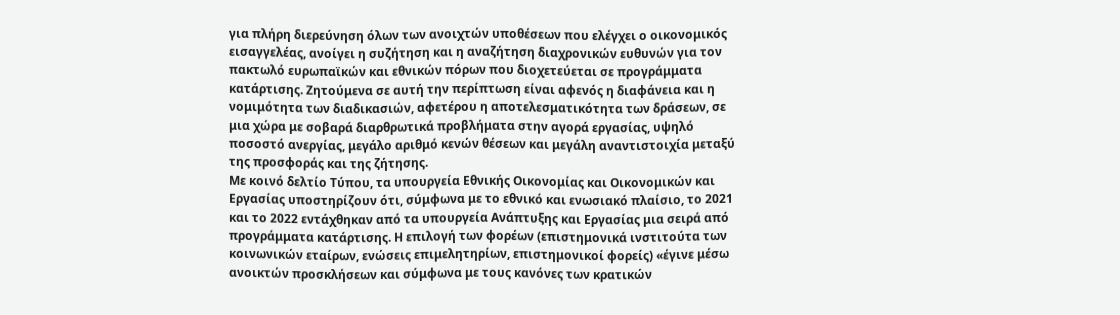για πλήρη διερεύνηση όλων των ανοιχτών υποθέσεων που ελέγχει ο οικονομικός εισαγγελέας, ανοίγει η συζήτηση και η αναζήτηση διαχρονικών ευθυνών για τον πακτωλό ευρωπαϊκών και εθνικών πόρων που διοχετεύεται σε προγράμματα κατάρτισης. Ζητούμενα σε αυτή την περίπτωση είναι αφενός η διαφάνεια και η νομιμότητα των διαδικασιών, αφετέρου η αποτελεσματικότητα των δράσεων, σε μια χώρα με σοβαρά διαρθρωτικά προβλήματα στην αγορά εργασίας, υψηλό ποσοστό ανεργίας, μεγάλο αριθμό κενών θέσεων και μεγάλη αναντιστοιχία μεταξύ της προσφοράς και της ζήτησης.
Με κοινό δελτίο Τύπου, τα υπουργεία Εθνικής Οικονομίας και Οικονομικών και Εργασίας υποστηρίζουν ότι, σύμφωνα με το εθνικό και ενωσιακό πλαίσιο, το 2021 και το 2022 εντάχθηκαν από τα υπουργεία Ανάπτυξης και Εργασίας μια σειρά από προγράμματα κατάρτισης. Η επιλογή των φορέων (επιστημονικά ινστιτούτα των κοινωνικών εταίρων, ενώσεις επιμελητηρίων, επιστημονικοί φορείς) «έγινε μέσω ανοικτών προσκλήσεων και σύμφωνα με τους κανόνες των κρατικών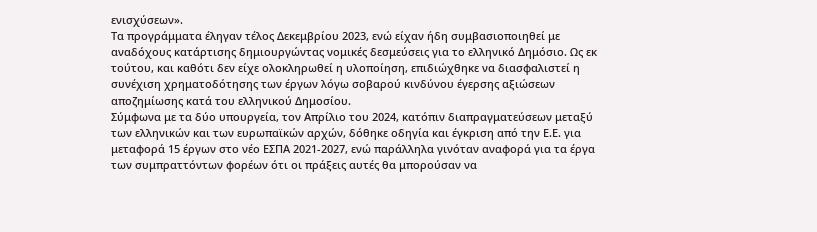ενισχύσεων».
Τα προγράμματα έληγαν τέλος Δεκεμβρίου 2023, ενώ είχαν ήδη συμβασιοποιηθεί με αναδόχους κατάρτισης δημιουργώντας νομικές δεσμεύσεις για το ελληνικό Δημόσιο. Ως εκ τούτου, και καθότι δεν είχε ολοκληρωθεί η υλοποίηση, επιδιώχθηκε να διασφαλιστεί η συνέχιση χρηματοδότησης των έργων λόγω σοβαρού κινδύνου έγερσης αξιώσεων αποζημίωσης κατά του ελληνικού Δημοσίου.
Σύμφωνα με τα δύο υπουργεία, τον Απρίλιο του 2024, κατόπιν διαπραγματεύσεων μεταξύ των ελληνικών και των ευρωπαϊκών αρχών, δόθηκε οδηγία και έγκριση από την Ε.Ε. για μεταφορά 15 έργων στο νέο ΕΣΠΑ 2021-2027, ενώ παράλληλα γινόταν αναφορά για τα έργα των συμπραττόντων φορέων ότι οι πράξεις αυτές θα μπορούσαν να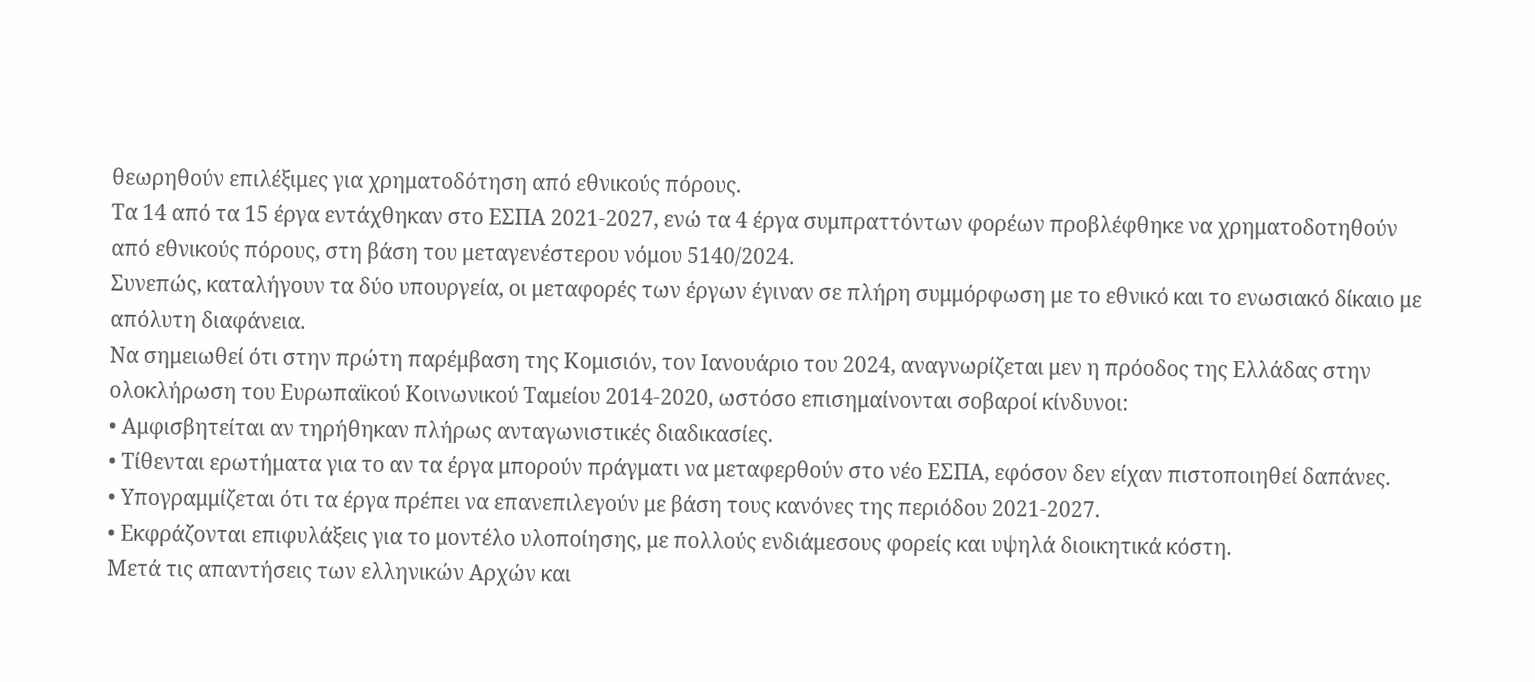θεωρηθούν επιλέξιμες για χρηματοδότηση από εθνικούς πόρους.
Τα 14 από τα 15 έργα εντάχθηκαν στο ΕΣΠΑ 2021-2027, ενώ τα 4 έργα συμπραττόντων φορέων προβλέφθηκε να χρηματοδοτηθούν από εθνικούς πόρους, στη βάση του μεταγενέστερου νόμου 5140/2024.
Συνεπώς, καταλήγουν τα δύο υπουργεία, οι μεταφορές των έργων έγιναν σε πλήρη συμμόρφωση με το εθνικό και το ενωσιακό δίκαιο με απόλυτη διαφάνεια.
Να σημειωθεί ότι στην πρώτη παρέμβαση της Κομισιόν, τον Ιανουάριο του 2024, αναγνωρίζεται μεν η πρόοδος της Ελλάδας στην ολοκλήρωση του Ευρωπαϊκού Κοινωνικού Ταμείου 2014-2020, ωστόσο επισημαίνονται σοβαροί κίνδυνοι:
• Αμφισβητείται αν τηρήθηκαν πλήρως ανταγωνιστικές διαδικασίες.
• Τίθενται ερωτήματα για το αν τα έργα μπορούν πράγματι να μεταφερθούν στο νέο ΕΣΠΑ, εφόσον δεν είχαν πιστοποιηθεί δαπάνες.
• Υπογραμμίζεται ότι τα έργα πρέπει να επανεπιλεγούν με βάση τους κανόνες της περιόδου 2021-2027.
• Εκφράζονται επιφυλάξεις για το μοντέλο υλοποίησης, με πολλούς ενδιάμεσους φορείς και υψηλά διοικητικά κόστη.
Μετά τις απαντήσεις των ελληνικών Αρχών και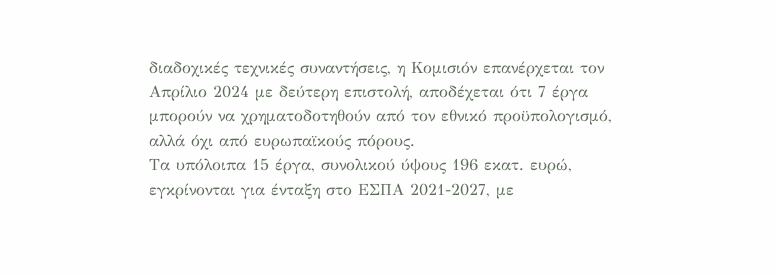διαδοχικές τεχνικές συναντήσεις, η Κομισιόν επανέρχεται τον Απρίλιο 2024 με δεύτερη επιστολή, αποδέχεται ότι 7 έργα μπορούν να χρηματοδοτηθούν από τον εθνικό προϋπολογισμό, αλλά όχι από ευρωπαϊκούς πόρους.
Τα υπόλοιπα 15 έργα, συνολικού ύψους 196 εκατ. ευρώ, εγκρίνονται για ένταξη στο ΕΣΠΑ 2021-2027, με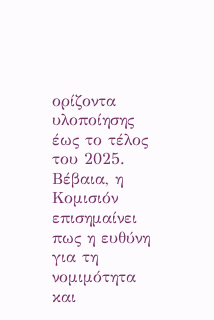ορίζοντα υλοποίησης έως το τέλος του 2025. Βέβαια, η Κομισιόν επισημαίνει πως η ευθύνη για τη νομιμότητα και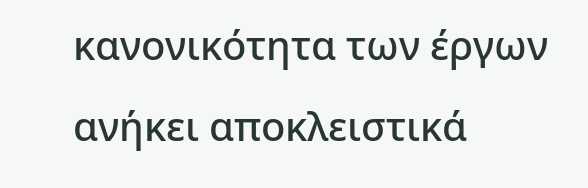κανονικότητα των έργων ανήκει αποκλειστικά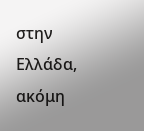στην Ελλάδα, ακόμη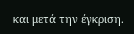και μετά την έγκριση.